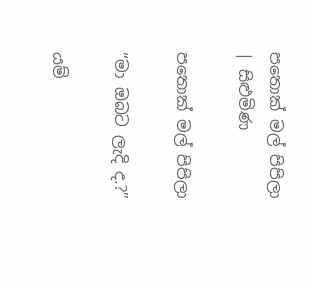පතොක් මල් පිපිලා | සිළුමිණ

පතොක් මල් පිපිලා

“මා ඔබට ලැදි ද.?”

යම්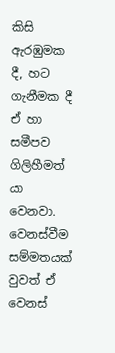කිසි ඇරඹුමක දී, හට ගැනීමක දී ඒ හා සමීපව ගිලිහීමත් යා වෙනවා. වෙනස්වීම සම්මතයක් වුවත් ඒ වෙනස්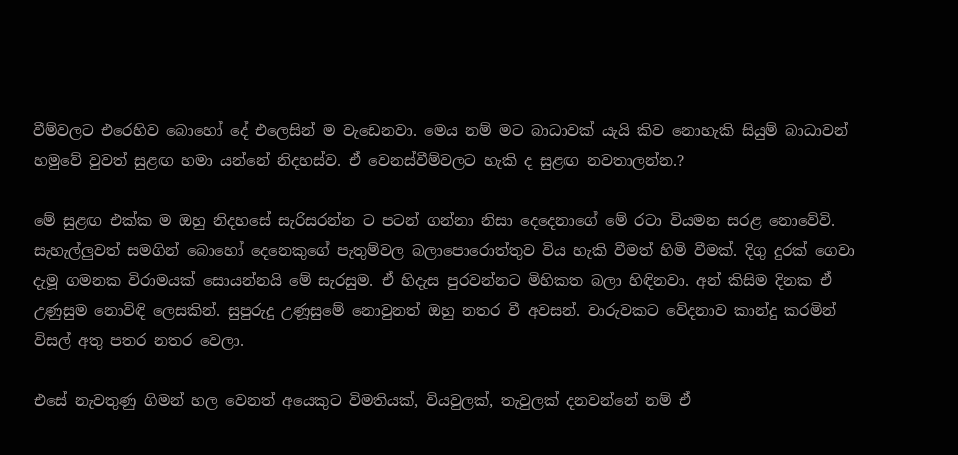වීම්වලට එරෙහිව බොහෝ දේ එලෙසින් ම වැඩෙනවා. මෙය නම් මට බාධාවක් යැයි කිව නොහැකි සියුම් බාධාවන් හමුවේ වුවත් සුළඟ හමා යන්නේ නිදහස්ව. ඒ වෙනස්වීම්වලට හැකි ද සුළඟ නවතාලන්න.?

මේ සුළඟ එක්ක ම ඔහු නිදහසේ සැරිසරන්න ට පටන් ගන්නා නිසා දෙදෙනාගේ මේ රටා වියමන සරළ නොවේවි. සැහැල්ලුවත් සමගින් බොහෝ දෙනෙකුගේ පැතුම්වල බලාපොරොත්තුව විය හැකි වීමත් හිමි වීමක්. දිගු දුරක් ගෙවා දැමූ ගමනක විරාමයක් සොයන්නයි මේ සැරසුම. ඒ හිදැස පුරවන්නට මිහිකත බලා හිඳිනවා. අන් කිසිම දිනක ඒ උණුසුම නොවිඳි ලෙසකින්. සුපුරුදු උණූසුමේ නොවුනත් ඔහු නතර වී අවසන්. වාරුවකට වේදනාව කාන්දු කරමින් විසල් අතු පතර නතර වෙලා.

එසේ නැවතුණු ගිමන් හල වෙනත් අයෙකුට විමතියක්, වියවුලක්, තැවුලක් දනවන්නේ නම් ඒ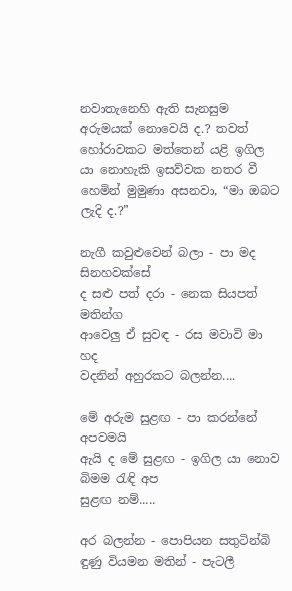නවාතැනෙහි ඇති සැනසුම අරුමයක් නොවෙයි ද.? තවත් හෝරාවකට මත්තෙන් යළි ඉගිල යා නොහැකි ඉසව්වක නතර වී හෙමින් මුමුණා අසනවා, “මා ඔබට ලැදි ද.?”

නැගී කවුළුවෙන් බලා - පා මද සිනහවක්සේ
ද සළු පත් දරා - නෙක සියපත් මතින්ග
ආවෙලු ඒ සුවඳ - රස මවාවි මා හද
වදනින් අහුරකට බලන්න....

මේ අරුම සුළඟ - පා කරන්නේ අපවමයි
ඇයි ද මේ සුළඟ - ඉගිල යා නොව බිමම රැඳි අප
සුළඟ නම්.....

අර බලන්න - පොපියන සතුටින්බි
ඳුණු වියමන මතින් - පැටලී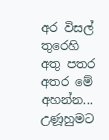අර විසල් තුරෙහි
අතු පතර අතර මේ අහන්න...
උණූහුමට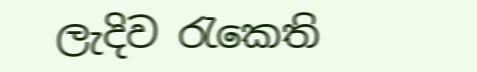ලැදිව රැකෙති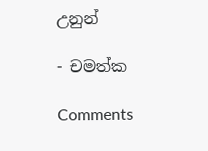උනුන්

- චමත්ක

Comments